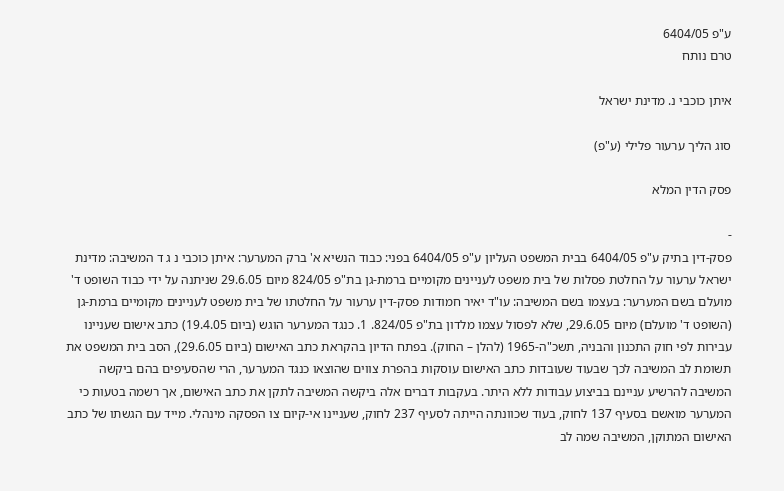ע"פ 6404/05
טרם נותח

איתן כוכבי נ. מדינת ישראל

סוג הליך ערעור פלילי (ע"פ)

פסק הדין המלא

-
פסק-דין בתיק ע"פ 6404/05 בבית המשפט העליון ע"פ 6404/05 בפני: כבוד הנשיא א' ברק המערער: איתן כוכבי נ ג ד המשיבה: מדינת ישראל ערעור על החלטת פסלות של בית משפט לעניינים מקומיים ברמת-גן בת"פ 824/05 מיום 29.6.05 שניתנה על ידי כבוד השופט ד' מועלם בשם המערער: בעצמו בשם המשיבה: עו"ד יאיר חמודות פסק-דין ערעור על החלטתו של בית משפט לעניינים מקומיים ברמת-גן (השופט ד' מועלם) מיום 29.6.05, שלא לפסול עצמו מלדון בת"פ 824/05. 1. כנגד המערער הוגש (ביום 19.4.05) כתב אישום שעניינו עבירות לפי חוק התכנון והבניה, תשכ"ה-1965 (להלן – החוק). בפתח הדיון בהקראת כתב האישום (ביום 29.6.05), הסב בית המשפט את תשומת לב המשיבה לכך שבעוד שעובדות כתב האישום עוסקות בהפרת צווים שהוצאו כנגד המערער, הרי שהסעיפים בהם ביקשה המשיבה להרשיע עניינם בביצוע עבודות ללא היתר. בעקבות דברים אלה ביקשה המשיבה לתקן את כתב האישום, אך רשמה בטעות כי המערער מואשם בסעיף 137 לחוק, בעוד שכוונתה הייתה לסעיף 237 לחוק, שעניינו אי-קיום צו הפסקה מינהלי. מייד עם הגשתו של כתב האישום המתוקן, המשיבה שמה לב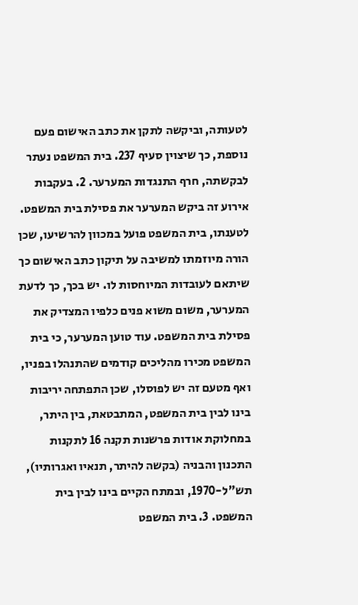לטעותה, וביקשה לתקן את כתב האישום פעם נוספת, כך שיצוין סעיף 237. בית המשפט נעתר לבקשתה, חרף התנגדות המערער. 2. בעקבות אירוע זה ביקש המערער את פסילת בית המשפט. לטענתו, בית המשפט פועל במכוון להרשיעו, שכן הורה מיוזמתו למשיבה על תיקון כתב האישום כך שיתאם לעובדות המיוחסות לו. יש בכך, כך לדעת המערער, משום משוא פנים כלפיו המצדיק את פסילת בית המשפט. עוד טוען המערער, כי בית המשפט מכירו מהליכים קודמים שהתנהלו בפניו, ואף מטעם זה יש לפוסלו, שכן התפתחה יריבות בינו לבין בית המשפט, המתבטאת, בין היתר, במחלוקת אודות פרשנות תקנה 16 לתקנות התכנון והבניה (בקשה להיתר, תנאיו ואגרותיו), תש"ל-1970, ובמתח הקיים בינו לבין בית המשפט. 3. בית המשפט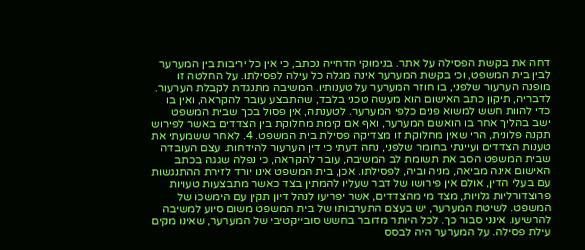דחה את בקשת הפסילה על אתר. בנימוקי הדחייה נכתב, כי אין כל יריבות בין המערער לבין בית המשפט, וכי בקשת המערער אינה מגלה כל עילה לפסילתו. על החלטה זו מופנה הערעור שלפני, בו חוזר המערער על טענותיו. המשיבה מתנגדת לקבלת הערעור. לדבריה, תיקון כתב האישום הוא מעשה טכני בלבד, שהתבצע עובר להקראה, ואין בו כדי להוות חשש למשוא פנים כלפי המערער. לטענתה, אין פסול בכך שבית המשפט ישב בהליך אחר בו הואשם המערער, ואף אם קימת מחלוקת בין הצדדים באשר לפירוש תקנה פלונית, הרי שאין מחלוקת זו מצדיקה פסילת בית המשפט. 4. לאחר ששמעתי את טענות הצדדים ועיינתי בחומר שלפני, נחה דעתי כי דין הערעור להידחות. עצם העובדה שבית המשפט הסב את תשומת לב המשיבה, עובר להקראה, כי נפלה שגגה בכתב האישום אינה מביאה, מניה וביה, לפסילתו. אכן, בית המשפט אינו יורד לזירת ההתנגשות עם בעלי הדין, אולם אין פירושו של דבר שעליו להמתין בצד כאשר מתבצעות טעויות פרוצדורליות גלויות, מצד מי מהצדדים, אשר יפריעו לנהל דיון תקין עם הימשכו של המשפט. לשיטת המערער, יש בעצם התערבותו של בית המשפט משום סיוע למשיבה להרשיעו. אינני סבור כך. לכל היותר מדובר בחשש סובייקטיבי של המערער, שאינו מקים עילת פסילה. על המערער היה לבסס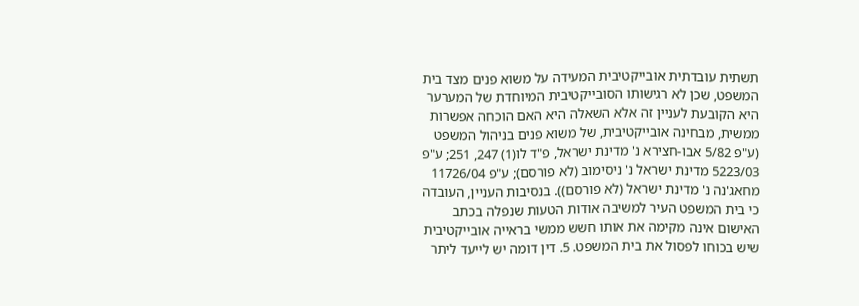תשתית עובדתית אובייקטיבית המעידה על משוא פנים מצד בית המשפט, שכן לא רגישותו הסובייקטיבית המיוחדת של המערער היא הקובעת לעניין זה אלא השאלה היא האם הוכחה אפשרות ממשית, מבחינה אובייקטיבית, של משוא פנים בניהול המשפט (ע"פ 5/82 אבו-חצירא נ' מדינת ישראל, פ"ד לו(1) 247, 251; ע"פ 5223/03 מדינת ישראל נ' ניסימוב (לא פורסם); ע"פ 11726/04 מחאג'נה נ' מדינת ישראל (לא פורסם)). בנסיבות העניין, העובדה כי בית המשפט העיר למשיבה אודות הטעות שנפלה בכתב האישום אינה מקימה את אותו חשש ממשי בראייה אובייקטיבית שיש בכוחו לפסול את בית המשפט. 5. דין דומה יש לייעד ליתר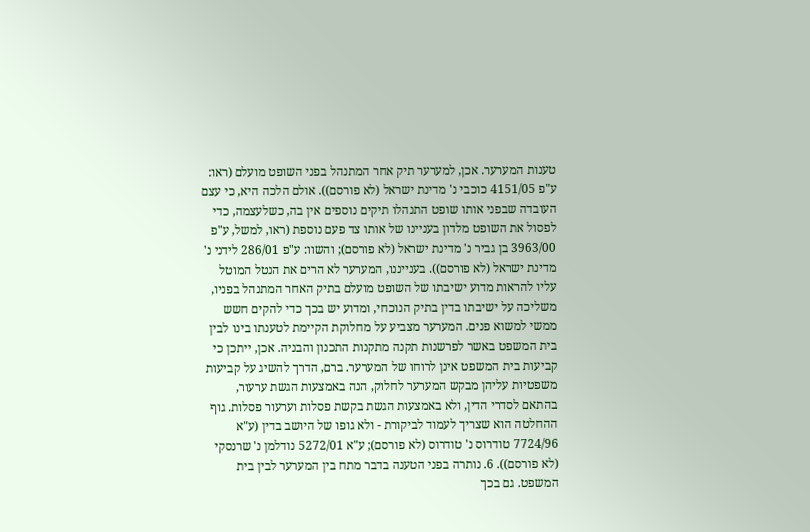טענות המערער. אכן, למערער תיק אחר המתנהל בפני השופט מועלם (ראו: ע"פ 4151/05 כוכבי נ' מדינת ישראל (לא פורסם)). אולם הלכה היא, כי עצם העובדה שבפני אותו שופט התנהלו תיקים נוספים אין בה, כשלעצמה, כדי לפסול את השופט מלדון בעניינו של אותו צד פעם נוספת (ראו, למשל, ע"פ 3963/00 בן גביר נ' מדינת ישראל (לא פורסם); והשוו: ע"פ 286/01 לידני נ' מדינת ישראל (לא פורסם)). בענייננו, המערער לא הרים את הנטל המוטל עליו להראות מדוע ישיבתו של השופט מועלם בתיק האחר המתנהל בפניו, משליכה על ישיבתו בדין בתיק הנוכחי, ומדוע יש בכך כדי להקים חשש ממשי למשוא פנים. המערער מצביע על מחלוקת הקיימת לטענתו בינו לבין בית המשפט באשר לפרשנות תקנה מתקנות התכנון והבניה. אכן, ייתכן כי קביעות בית המשפט אינן לרוחו של המערער. ברם, הדרך להשיג על קביעות משפטיות עליהן מבקש המערער לחלוק, הנה באמצעות הגשת ערעור, בהתאם לסדרי הדין, ולא באמצעות הגשת בקשת פסלות וערעור פסלות. גוף ההחלטה הוא שצריך לעמוד לביקורת - ולא גופו של היושב בדין (ע"א 7724/96 טודרוס נ' טודרוס (לא פורסם); ע"א 5272/01 נודלמן נ' שרנסקי (לא פורסם)). 6. נותרה בפני הטענה בדבר מתח בין המערער לבין בית המשפט. גם בכך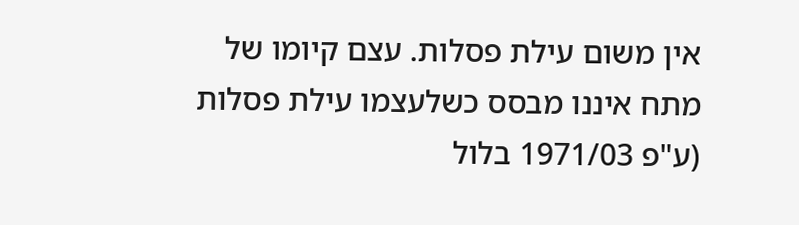אין משום עילת פסלות. עצם קיומו של מתח איננו מבסס כשלעצמו עילת פסלות (ע"פ 1971/03 בלול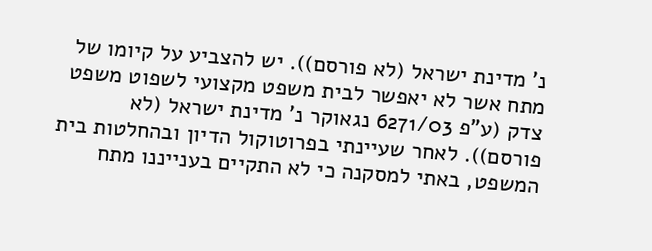נ' מדינת ישראל (לא פורסם)). יש להצביע על קיומו של מתח אשר לא יאפשר לבית משפט מקצועי לשפוט משפט צדק (ע"פ 6271/03 נגאוקר נ' מדינת ישראל (לא פורסם)). לאחר שעיינתי בפרוטוקול הדיון ובהחלטות בית המשפט, באתי למסקנה כי לא התקיים בענייננו מתח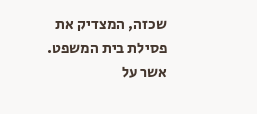שכזה, המצדיק את פסילת בית המשפט. אשר על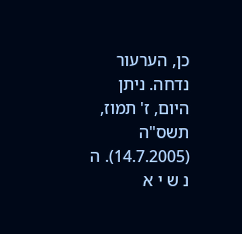כן, הערעור נדחה. ניתן היום, ז' תמוז, תשס"ה (14.7.2005). ה נ ש י א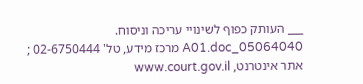___ העותק כפוף לשינויי עריכה וניסוח. 05064040_A01.doc מרכז מידע, טל' 02-6750444 ; אתר אינטרנט, www.court.gov.il